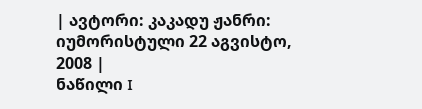| ავტორი: კაკადუ ჟანრი: იუმორისტული 22 აგვისტო, 2008 |
ნაწილი I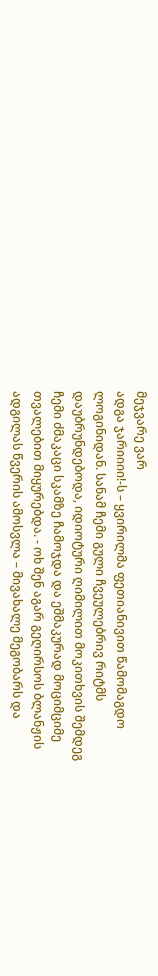მეჯვარე ვარ
ადგა ჯარიიიი!-ს – ყვირილმა ფეთიანივით წამომაგდო ლოგინიდან. სანამ ჩემი გული ჩვეულებრივ რიტმს დაუბრუნდებოდა, იდიოტური ღიმილით მოკითხვის შემდეგ ჩემი ძმაკაცი სკამზე ჩამოჯდა და ეშმაკურად მოციმციმე თვალებით მიყურებდა. - ოხ შენ აგარ გეღირსოს ბლანჟის ადგილას წვერის ამოსვლა – მივახალე მეგობარს და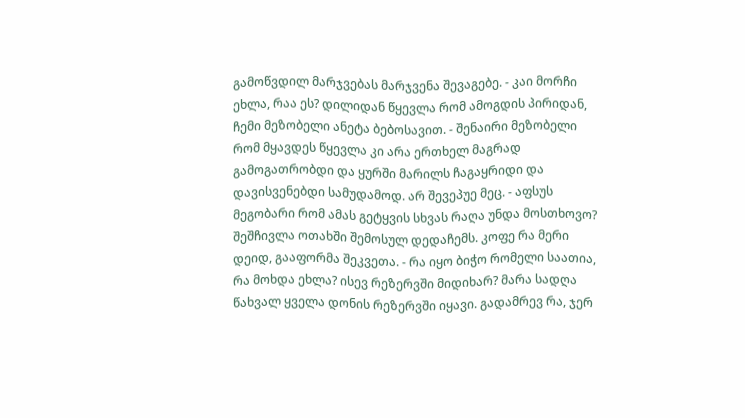გამოწვდილ მარჯვებას მარჯვენა შევაგებე. - კაი მორჩი ეხლა, რაა ეს? დილიდან წყევლა რომ ამოგდის პირიდან, ჩემი მეზობელი ანეტა ბებოსავით. - შენაირი მეზობელი რომ მყავდეს წყევლა კი არა ერთხელ მაგრად გამოგათრობდი და ყურში მარილს ჩაგაყრიდი და დავისვენებდი სამუდამოდ. არ შევეპუე მეც. - აფსუს მეგობარი რომ ამას გეტყვის სხვას რაღა უნდა მოსთხოვო? შეშჩივლა ოთახში შემოსულ დედაჩემს. კოფე რა მერი დეიდ, გააფორმა შეკვეთა. - რა იყო ბიჭო რომელი საათია, რა მოხდა ეხლა? ისევ რეზერვში მიდიხარ? მარა სადღა წახვალ ყველა დონის რეზერვში იყავი. გადამრევ რა, ჯერ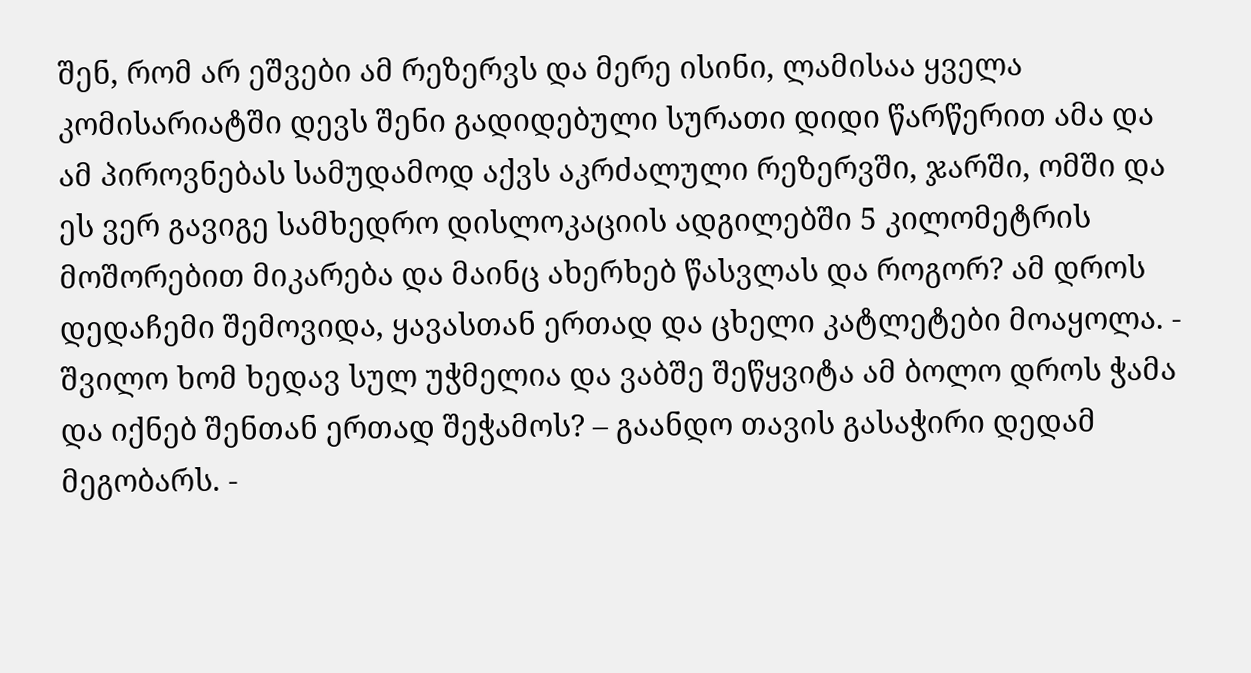შენ, რომ არ ეშვები ამ რეზერვს და მერე ისინი, ლამისაა ყველა კომისარიატში დევს შენი გადიდებული სურათი დიდი წარწერით ამა და ამ პიროვნებას სამუდამოდ აქვს აკრძალული რეზერვში, ჯარში, ომში და ეს ვერ გავიგე სამხედრო დისლოკაციის ადგილებში 5 კილომეტრის მოშორებით მიკარება და მაინც ახერხებ წასვლას და როგორ? ამ დროს დედაჩემი შემოვიდა, ყავასთან ერთად და ცხელი კატლეტები მოაყოლა. - შვილო ხომ ხედავ სულ უჭმელია და ვაბშე შეწყვიტა ამ ბოლო დროს ჭამა და იქნებ შენთან ერთად შეჭამოს? – გაანდო თავის გასაჭირი დედამ მეგობარს. -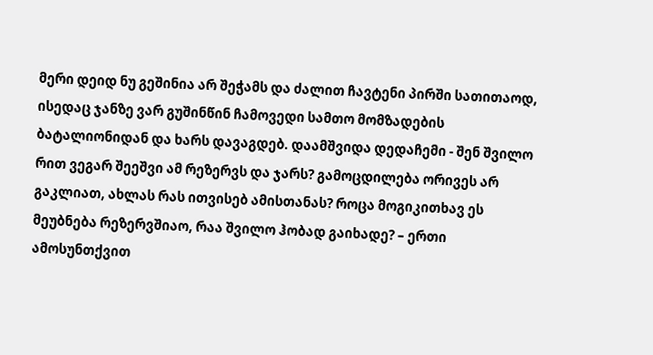მერი დეიდ ნუ გეშინია არ შეჭამს და ძალით ჩავტენი პირში სათითაოდ, ისედაც ჯანზე ვარ გუშინწინ ჩამოვედი სამთო მომზადების ბატალიონიდან და ხარს დავაგდებ. დაამშვიდა დედაჩემი - შენ შვილო რით ვეგარ შეეშვი ამ რეზერვს და ჯარს? გამოცდილება ორივეს არ გაკლიათ, ახლას რას ითვისებ ამისთანას? როცა მოგიკითხავ ეს მეუბნება რეზერვშიაო, რაა შვილო ჰობად გაიხადე? – ერთი ამოსუნთქვით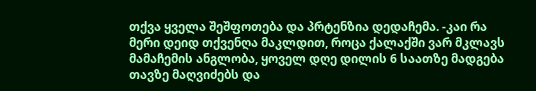თქვა ყველა შეშფოთება და პრტენზია დედაჩემა. -კაი რა მერი დეიდ თქვენღა მაკლდით, როცა ქალაქში ვარ მკლავს მამაჩემის ანგლობა, ყოველ დღე დილის 6 საათზე მადგება თავზე მაღვიძებს და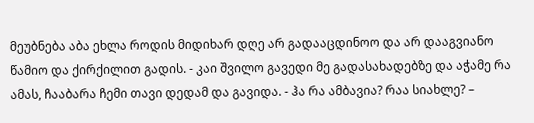მეუბნება აბა ეხლა როდის მიდიხარ დღე არ გადააცდინოო და არ დააგვიანო წამიო და ქირქილით გადის. - კაი შვილო გავედი მე გადასახადებზე და აჭამე რა ამას, ჩააბარა ჩემი თავი დედამ და გავიდა. - ჰა რა ამბავია? რაა სიახლე? –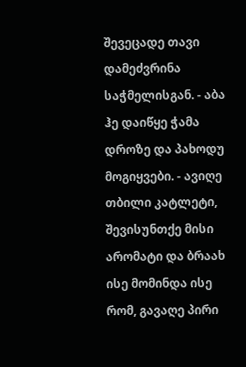შევეცადე თავი დამეძვრინა საჭმელისგან. - აბა ჰე დაიწყე ჭამა დროზე და პახოდუ მოგიყვები. - ავიღე თბილი კატლეტი, შევისუნთქე მისი არომატი და ბრაახ ისე მომინდა ისე რომ, გავაღე პირი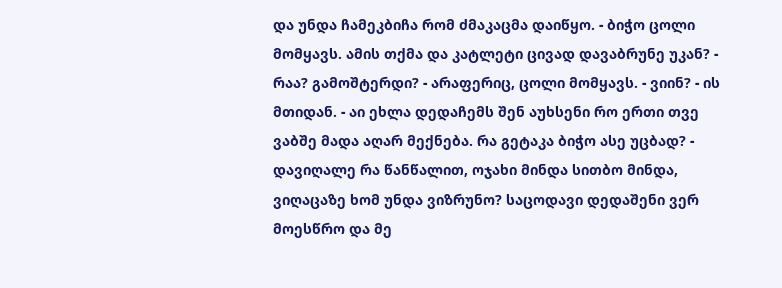და უნდა ჩამეკბიჩა რომ ძმაკაცმა დაიწყო. - ბიჭო ცოლი მომყავს. ამის თქმა და კატლეტი ცივად დავაბრუნე უკან? - რაა? გამოშტერდი? - არაფერიც, ცოლი მომყავს. - ვიინ? - ის მთიდან. - აი ეხლა დედაჩემს შენ აუხსენი რო ერთი თვე ვაბშე მადა აღარ მექნება. რა გეტაკა ბიჭო ასე უცბად? - დავიღალე რა წანწალით, ოჯახი მინდა სითბო მინდა, ვიღაცაზე ხომ უნდა ვიზრუნო? საცოდავი დედაშენი ვერ მოესწრო და მე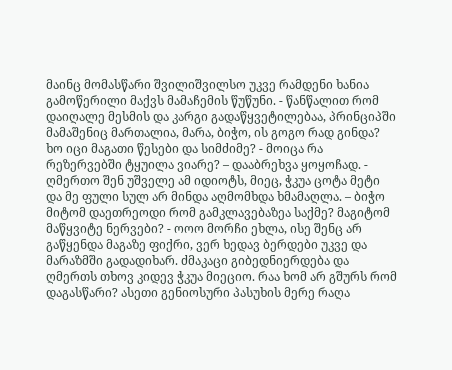მაინც მომასწარი შვილიშვილსო უკვე რამდენი ხანია გამოწერილი მაქვს მამაჩემის წუწუნი. - წანწალით რომ დაიღალე მესმის და კარგი გადაწყვეტილებაა, პრინციპში მამაშენიც მართალია, მარა, ბიჭო, ის გოგო რად გინდა? ხო იცი მაგათი წესები და სიმძიმე? - მოიცა რა რეზერვებში ტყუილა ვიარე? – დააბრეხვა ყოყოჩად. - ღმერთო შენ უშველე ამ იდიოტს, მიეც, ჭკუა ცოტა მეტი და მე ფული სულ არ მინდა აღმომხდა ხმამაღლა. – ბიჭო მიტომ დაეთრეოდი რომ გამკლავებაზეა საქმე? მაგიტომ მაწყვიტე ნერვები? - ოოო მორჩი ეხლა, ისე შენც არ გაწყენდა მაგაზე ფიქრი, ვერ ხედავ ბერდები უკვე და მარაზმში გადადიხარ. ძმაკაცი გიბედნიერდება და ღმერთს თხოვ კიდევ ჭკუა მიეციო. რაა ხომ არ გშურს რომ დაგასწარი? ასეთი გენიოსური პასუხის მერე რაღა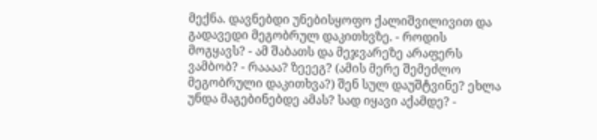მექნა. დავნებდი უნებისყოფო ქალიშვილივით და გადავედი მეგობრულ დაკითხვზე. - როდის მოგყავს? - ამ შაბათს და მეჯვარეზე არაფერს ვამბობ? - რაააა? ზეეეგ? (ამის მერე შემეძლო მეგობრული დაკითხვა?) შენ სულ დაუშტვინე? ეხლა უნდა მაგებინებდე ამას? სად იყავი აქამდე? -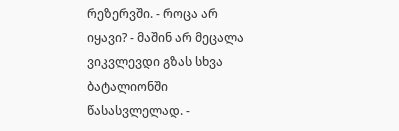რეზერვში. - როცა არ იყავი? - მაშინ არ მეცალა ვიკვლევდი გზას სხვა ბატალიონში წასასვლელად. -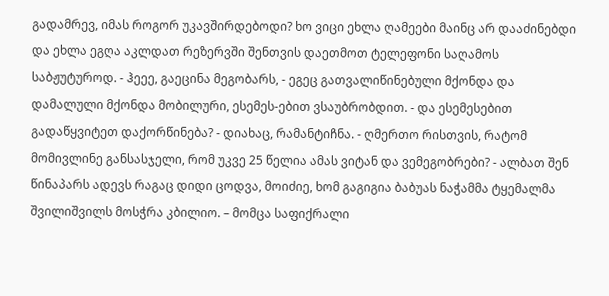გადამრევ, იმას როგორ უკავშირდებოდი? ხო ვიცი ეხლა ღამეები მაინც არ დააძინებდი და ეხლა ეგღა აკლდათ რეზერვში შენთვის დაეთმოთ ტელეფონი საღამოს საბჟუტუროდ. - ჰეეე, გაეცინა მეგობარს, - ეგეც გათვალიწინებული მქონდა და დამალული მქონდა მობილური, ესემეს-ებით ვსაუბრობდით. - და ესემესებით გადაწყვიტეთ დაქორწინება? - დიახაც, რამანტიჩნა. - ღმერთო რისთვის, რატომ მომივლინე განსასჯელი, რომ უკვე 25 წელია ამას ვიტან და ვემეგობრები? - ალბათ შენ წინაპარს ადევს რაგაც დიდი ცოდვა, მოიძიე, ხომ გაგიგია ბაბუას ნაჭამმა ტყემალმა შვილიშვილს მოსჭრა კბილიო. – მომცა საფიქრალი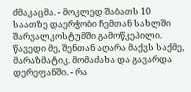ძმაკაცმა. - მოკლედ შაბათს 10 საათზე დაერჭობი ჩემთან სახლში შარვალკოსტუმში გამოწკეპილი. წავედი მე, შენთან აღარა მაქვს საქმე, მარაზმატიკ. მომაძახა და გავარდა დერეფანში. - რა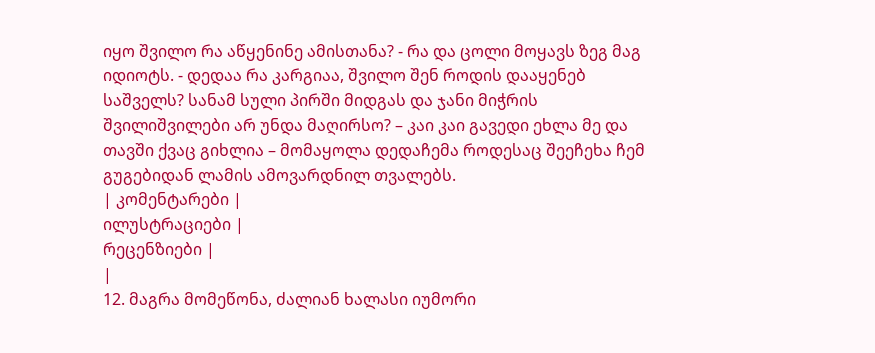იყო შვილო რა აწყენინე ამისთანა? - რა და ცოლი მოყავს ზეგ მაგ იდიოტს. - დედაა რა კარგიაა, შვილო შენ როდის დააყენებ საშველს? სანამ სული პირში მიდგას და ჯანი მიჭრის შვილიშვილები არ უნდა მაღირსო? – კაი კაი გავედი ეხლა მე და თავში ქვაც გიხლია – მომაყოლა დედაჩემა როდესაც შეეჩეხა ჩემ გუგებიდან ლამის ამოვარდნილ თვალებს.
| კომენტარები |
ილუსტრაციები |
რეცენზიები |
|
12. მაგრა მომეწონა, ძალიან ხალასი იუმორი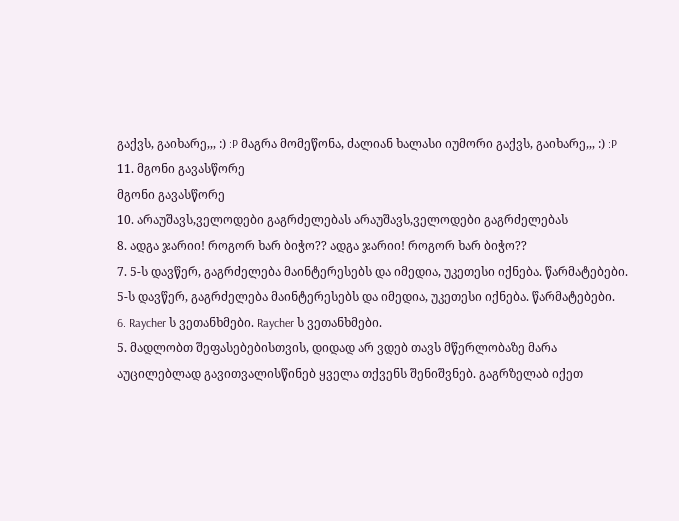გაქვს, გაიხარე,,, :) :P მაგრა მომეწონა, ძალიან ხალასი იუმორი გაქვს, გაიხარე,,, :) :P
11. მგონი გავასწორე
მგონი გავასწორე
10. არაუშავს,ველოდები გაგრძელებას არაუშავს,ველოდები გაგრძელებას
8. ადგა ჯარიი! როგორ ხარ ბიჭო?? ადგა ჯარიი! როგორ ხარ ბიჭო??
7. 5-ს დავწერ, გაგრძელება მაინტერესებს და იმედია, უკეთესი იქნება. წარმატებები. 5-ს დავწერ, გაგრძელება მაინტერესებს და იმედია, უკეთესი იქნება. წარმატებები.
6. Raycher ს ვეთანხმები. Raycher ს ვეთანხმები.
5. მადლობთ შეფასებებისთვის, დიდად არ ვდებ თავს მწერლობაზე მარა აუცილებლად გავითვალისწინებ ყველა თქვენს შენიშვნებ. გაგრზელაბ იქეთ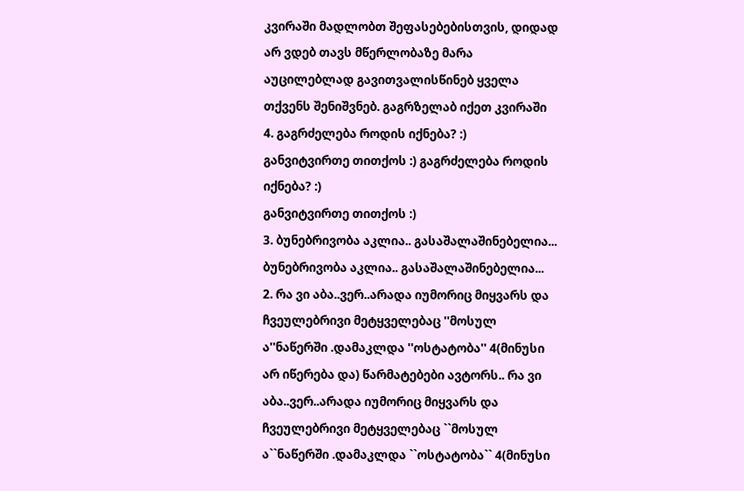კვირაში მადლობთ შეფასებებისთვის, დიდად არ ვდებ თავს მწერლობაზე მარა აუცილებლად გავითვალისწინებ ყველა თქვენს შენიშვნებ. გაგრზელაბ იქეთ კვირაში
4. გაგრძელება როდის იქნება? :)
განვიტვირთე თითქოს :) გაგრძელება როდის იქნება? :)
განვიტვირთე თითქოს :)
3. ბუნებრივობა აკლია.. გასაშალაშინებელია... ბუნებრივობა აკლია.. გასაშალაშინებელია...
2. რა ვი აბა..ვერ..არადა იუმორიც მიყვარს და ჩვეულებრივი მეტყველებაც ''მოსულ ა''ნაწერში .დამაკლდა ''ოსტატობა'' 4(მინუსი არ იწერება და) წარმატებები ავტორს.. რა ვი აბა..ვერ..არადა იუმორიც მიყვარს და ჩვეულებრივი მეტყველებაც ``მოსულ ა``ნაწერში .დამაკლდა ``ოსტატობა`` 4(მინუსი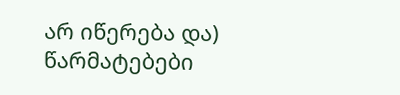არ იწერება და) წარმატებები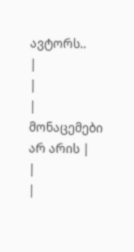ავტორს..
|
|
| მონაცემები არ არის |
|
|